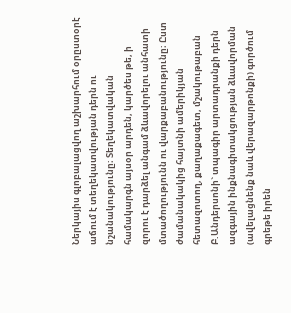Ներկայիս գլոբալացվող աշխարհում օրըստօրէ աճում է տեղեկատվության դերն ու նշանակությունը։ Տեղեկատվական համակարգն այսօր արդեն, կարծես թե, ի զորու է դարձել անգամ ձևավորելու անհատի մտածողությունն ու վարքաբանությունը։ Ըստ ժամանակակից հայտնի ամերիկյան հետազոտող, քաղաքագետ, մշակութաբան Բ.Անդերսոնի` տպագիր արտադրանքի դերն ազգային ինքնագիտակցության ձևավորման (ավելացնենք նաև վերազարթոնքի) գործում գրեթե իրեն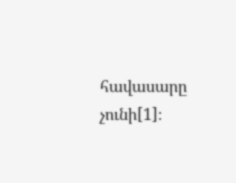հավասարը չունի[1]։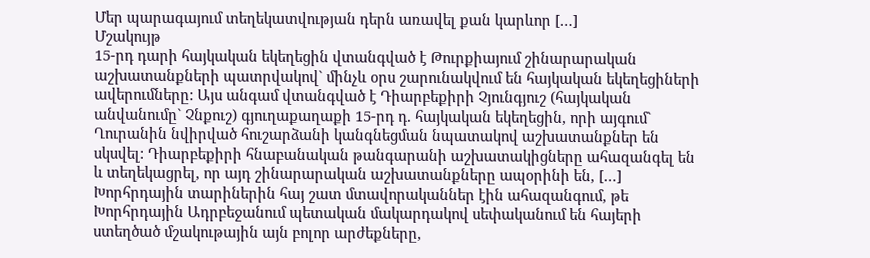Մեր պարագայում տեղեկատվության դերն առավել քան կարևոր […]
Մշակույթ
15-րդ դարի հայկական եկեղեցին վտանգված է Թուրքիայում շինարարական աշխատանքների պատրվակով` մինչև օրս շարունակվում են հայկական եկեղեցիների ավերումները: Այս անգամ վտանգված է Դիարբեքիրի Չյունգյուշ (հայկական անվանումը` Չնքուշ) գյուղաքաղաքի 15-րդ դ. հայկական եկեղեցին, որի այգում` Ղուրանին նվիրված հուշարձանի կանգնեցման նպատակով աշխատանքներ են սկսվել: Դիարբեքիրի հնաբանական թանգարանի աշխատակիցները ահազանգել են և տեղեկացրել, որ այդ շինարարական աշխատանքները ապօրինի են, […]
Խորհրդային տարիներին հայ շատ մտավորականներ էին ահազանգում, թե Խորհրդային Ադրբեջանում պետական մակարդակով սեփականում են հայերի ստեղծած մշակութային այն բոլոր արժեքները,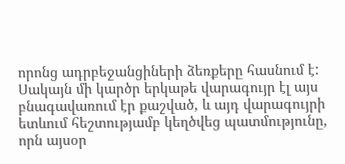որոնց ադրբեջանցիների ձեռքերը հասնում է: Սակայն մի կարծր երկաթե վարագույր էլ այս բնագավառում էր քաշված, և այդ վարագույրի ետևում հեշտությամբ կեղծվեց պատմությունը, որն այսօր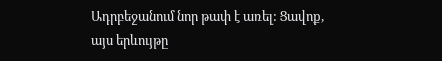Ադրբեջանում նոր թափ է առել: Ցավոք, այս երևույթը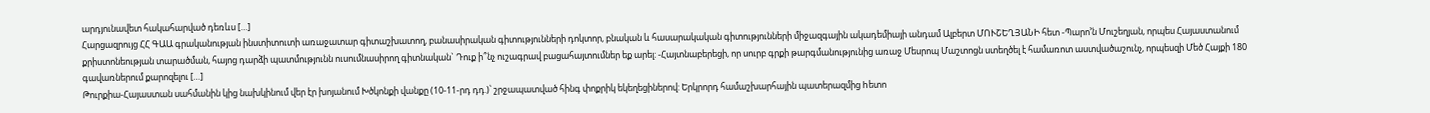արդյունավետ հակահարված դեռևս […]
Հարցազրույց ՀՀ ԳԱԱ գրականության ինստիտուտի առաջատար գիտաշխատող, բանասիրական գիտությունների դոկտոր, բնական և հասարակական գիտությունների միջազգային ակադեմիայի անդամ Ալբերտ ՄՈՒՇԵՂՅԱՆԻ հետ -Պարո’ն Մուշեղյան, որպես Հայաստանում քրիստոնեության տարածման, հայոց դարձի պատմությունն ուսումնասիրող գիտնական` Դուք ի՞նչ ուշագրավ բացահայտումներ եք արել: -Հայտնաբերեցի, որ սուրբ գրքի թարգմանությունից առաջ Մեսրոպ Մաշտոցն ստեղծել է համառոտ աստվածաշունչ, որպեսզի Մեծ Հայքի 180 գավառներում քարոզելու […]
Թուրքիա-Հայաստան սահմանին կից նախկինում վեր էր խոյանում Խծկոնքի վանքը (10-11-րդ դդ.)՝ շրջապատված հինգ փոքրիկ եկեղեցիներով: Երկրորդ համաշխարհային պատերազմից hետո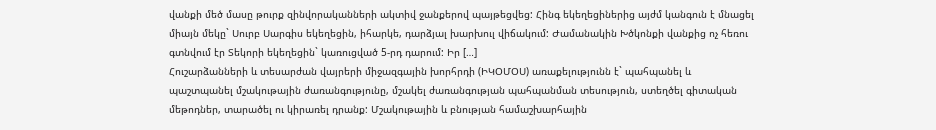վանքի մեծ մասը թուրք զինվորականների ակտիվ ջանքերով պայթեցվեց: Հինգ եկեղեցիներից այժմ կանգուն է մնացել միայն մեկը` Սուրբ Սարգիս եկեղեցին, իհարկե, դարձյալ խարխուլ վիճակում: Ժամանակին Խծկոնքի վանքից ոչ հեռու գտնվում էր Տեկորի եկեղեցին` կառուցված 5-րդ դարում: Իր […]
Հուշարձանների և տեսարժան վայրերի միջազգային խորհրդի (ԻԿՕՄՕՍ) առաքելությունն է` պահպանել և պաշտպանել մշակութային ժառանգությունը, մշակել ժառանգության պահպանման տեսություն, ստեղծել գիտական մեթոդներ, տարածել ու կիրառել դրանք: Մշակութային և բնության համաշխարհային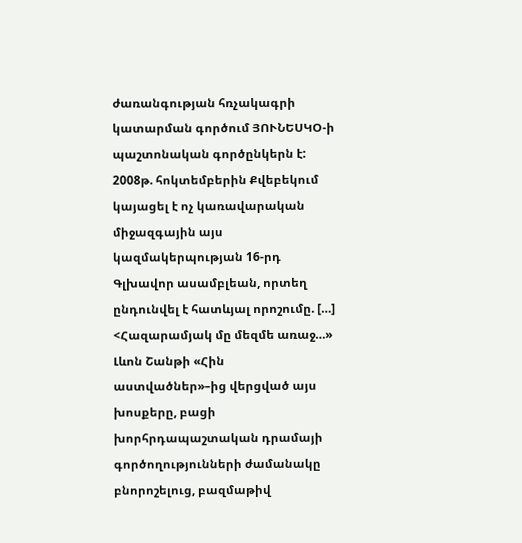ժառանգության հռչակագրի կատարման գործում ՅՈՒՆԵՍԿՕ-ի պաշտոնական գործընկերն է: 2008թ. հոկտեմբերին Քվեբեկում կայացել է ոչ կառավարական միջազգային այս կազմակերպության 16-րդ Գլխավոր ասամբլեան, որտեղ ընդունվել է հատևյալ որոշումը. […]
<Հազարամյակ մը մեզմե առաջ…» Լևոն Շանթի «Հին աստվածներ»–ից վերցված այս խոսքերը, բացի խորհրդապաշտական դրամայի գործողությունների ժամանակը բնորոշելուց, բազմաթիվ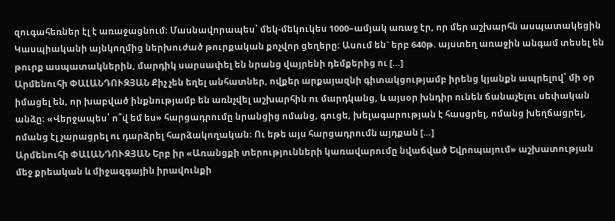զուգահեռներ էլ է առաջացնում։ Մասնավորապես՝ մեկ-մեկուկես 1000–ամյակ առաջ էր, որ մեր աշխարհն ասպատակեցին Կասպիականի այնկողմից ներխուժած թուրքական քոչվոր ցեղերը։ Ասում են` երբ 640թ. այստեղ առաջին անգամ տեսել են թուրք ասպատակներին, մարդիկ սարսափել են նրանց վայրենի դեմքերից ու […]
Արմենուհի ՓԱԼԱՆԴՈՒԶՅԱՆ Քիչ չեն եղել անհատներ, ովքեր արքայազնի գիտակցությամբ իրենց կյանքն ապրելով՝ մի օր իմացել են, որ խաբված ինքնությամբ են առնչվել աշխարհին ու մարդկանց, և այսօր խնդիր ունեն ճանաչելու սեփական անձը։ «Վերջապես՝ ո՞վ եմ ես» հարցադրումը նրանցից ոմանց, գուցե, խելագարության է հասցրել, ոմանց խեղճացրել, ոմանց էլ չարացրել ու դարձրել հարձակողական։ Ու եթե այս հարցադրումն այդքան […]
Արմենուհի ՓԱԼԱՆԴՈՒԶՅԱՆ Երբ իր «Առանցքի տերությունների կառավարումը նվաճված Եվրոպայում» աշխատության մեջ քրեական և միջազգային իրավունքի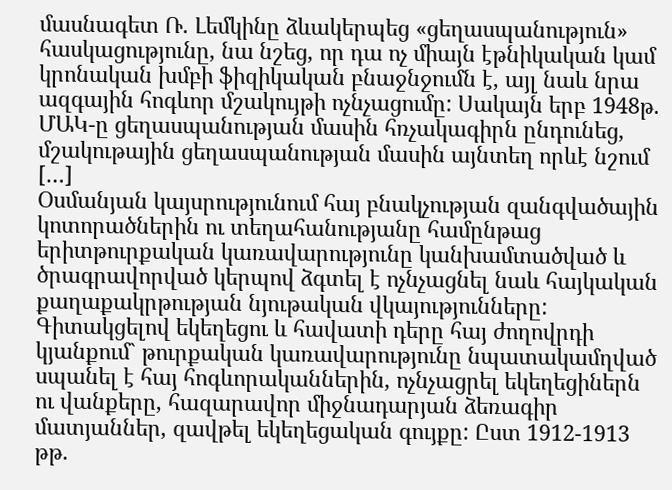մասնագետ Ռ. Լեմկինը ձևակերպեց «ցեղասպանություն» հասկացությունը, նա նշեց, որ դա ոչ միայն էթնիկական կամ կրոնական խմբի ֆիզիկական բնաջնջումն է, այլ նաև նրա ազգային հոգևոր մշակույթի ոչնչացումը: Սակայն երբ 1948թ. ՄԱԿ-ը ցեղասպանության մասին հռչակագիրն ընդունեց, մշակութային ցեղասպանության մասին այնտեղ որևէ նշում […]
Օսմանյան կայսրությունում հայ բնակչության զանգվածային կոտորածներին ու տեղահանությանը համընթաց երիտթուրքական կառավարությունը կանխամտածված և ծրագրավորված կերպով ձգտել է ոչնչացնել նաև հայկական քաղաքակրթության նյութական վկայությունները: Գիտակցելով եկեղեցու և հավատի դերը հայ ժողովրդի կյանքում` թուրքական կառավարությունը նպատակամղված սպանել է հայ հոգևորականներին, ոչնչացրել եկեղեցիներն ու վանքերը, հազարավոր միջնադարյան ձեռագիր մատյաններ, զավթել եկեղեցական գույքը: Ըստ 1912-1913 թթ.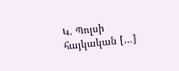Կ. Պոլսի հայկական […]